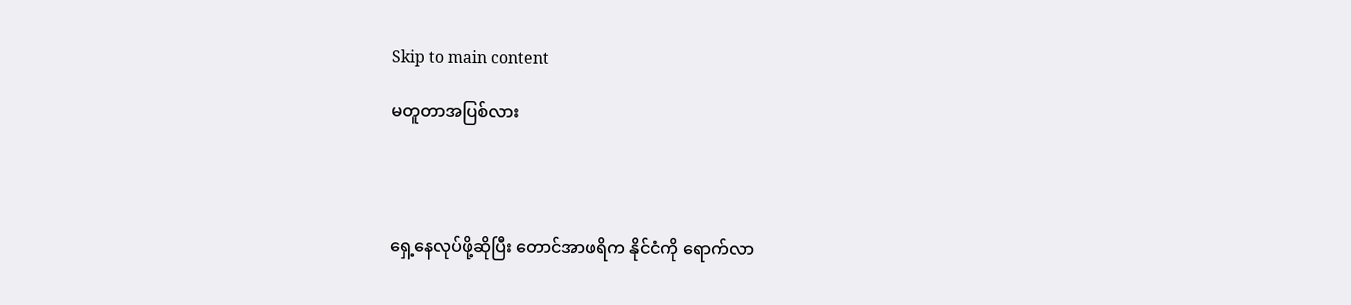Skip to main content

မတူတာအပြစ်လား




ရှေ့နေလုပ်ဖို့ဆိုပြီး တောင်အာဖရိက နိုင်ငံကို ရောက်လာ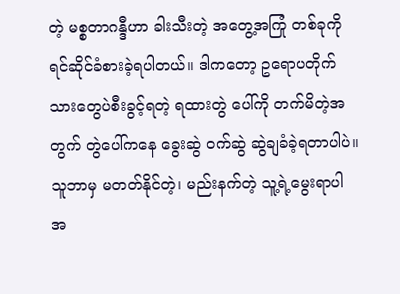တဲ့ မစ္စတာဂန္ဒီဟာ ခါးသီးတဲ့ အတွေ့အကြုံ တစ်ခုကို ရင်ဆိုင်ခံစားခဲ့ရပါတယ်။ ဒါကတော့ ဥရောပတိုက်သားတွေပဲစီးခွင့်ရတဲ့ ရထားတွဲ ပေါ်ကို တက်မိတဲ့အတွက် တွဲပေါ်ကနေ ခွေးဆွဲ ဝက်ဆွဲ ဆွဲချခံခဲ့ရတာပါပဲ။ သူဘာမှ မတတ်နိုင်တဲ့၊ မည်းနက်တဲ့ သူ့ရဲ့မွေးရာပါ အ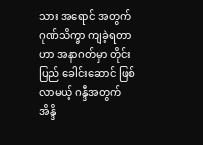သား အရောင် အတွက် ဂုဏ်သိက္ခာ ကျခဲ့ရတာဟာ အနာဂတ်မှာ တိုင်းပြည် ခေါင်းဆောင် ဖြစ်လာမယ့် ဂန္ဒီအတွက် အိန္ဒိ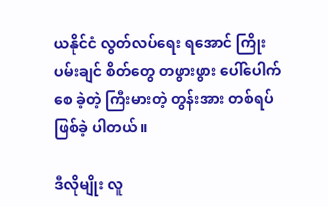ယနိုင်ငံ လွတ်လပ်ရေး ရအောင် ကြိုးပမ်းချင် စိတ်တွေ တဖွားဖွား ပေါ်ပေါက်စေ ခဲ့တဲ့ ကြီးမားတဲ့ တွန်းအား တစ်ရပ် ဖြစ်ခဲ့ ပါတယ်။

ဒီလိုမျိုး လူ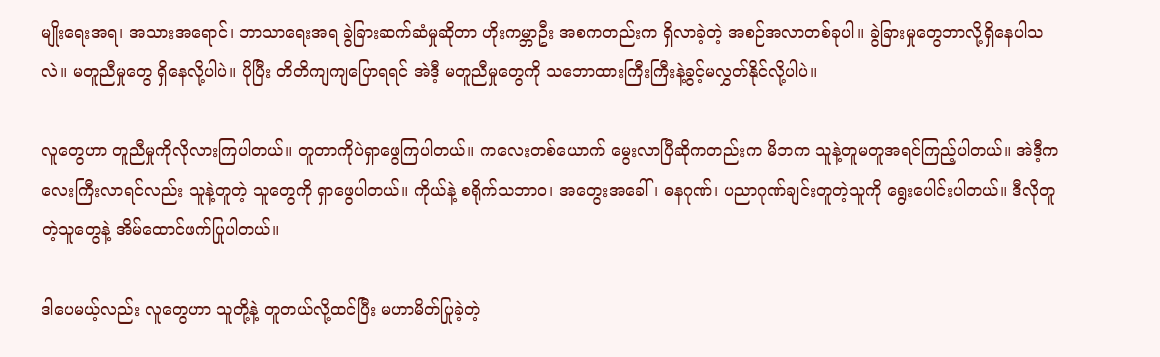မျိုးရေးအရ၊ အသားအရောင်၊ ဘာသာရေးအရ ခွဲခြားဆက်ဆံမှုဆိုတာ ဟိုးကမ္ဘာဦး အစကတည်းက ရှိလာခဲ့တဲ့ အစဉ်အလာတစ်ခုပါ။ ခွဲခြားမှုတွေဘာလို့ရှိနေပါသလဲ။ မတူညီမှုတွေ ရှိနေလို့ပါပဲ။ ပိုပြီး တိတိကျကျပြောရရင် အဲဒီ့ မတူညီမှုတွေကို သဘောထားကြီးကြီးနဲ့ခွင့်မလွှတ်နိုင်လို့ပါပဲ။

လူတွေဟာ တူညီမှုကိုလိုလားကြပါတယ်။ တူတာကိုပဲရှာဖွေကြပါတယ်။ ကလေးတစ်ယောက် မွေးလာပြီဆိုကတည်းက မိဘက သူနဲ့တူမတူအရင်ကြည့်ပါတယ်။ အဲဒီ့ကလေးကြီးလာရင်လည်း သူနဲ့တူတဲ့ သူတွေကို ရှာဖွေပါတယ်။ ကိုယ်နဲ့ စရိုက်သဘာ၀၊ အတွေးအခေါ်၊ ဓနဂုဏ်၊ ပညာဂုဏ်ချင်းတူတဲ့သူကို ရွေးပေါင်းပါတယ်။ ဒီလိုတူတဲ့သူတွေနဲ့ အိမ်ထောင်ဖက်ပြုပါတယ်။

ဒါပေမယ့်လည်း လူတွေဟာ သူတို့နဲ့ တူတယ်လို့ထင်ပြီး မဟာမိတ်ပြုခဲ့တဲ့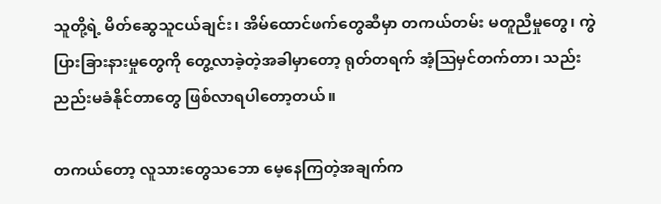သူတို့ရဲ့ မိတ်ဆွေသူငယ်ချင်း၊ အိမ်ထောင်ဖက်တွေဆီမှာ တကယ်တမ်း မတူညီမှုတွေ၊ ကွဲပြားခြားနားမှုတွေကို တွေ့လာခဲ့တဲ့အခါမှာတော့ ရုတ်တရက် အံ့ဩမှင်တက်တာ၊ သည်းညည်းမခံနိုင်တာတွေ ဖြစ်လာရပါတော့တယ်။

တကယ်တော့ လူသားတွေသဘော မေ့နေကြတဲ့အချက်က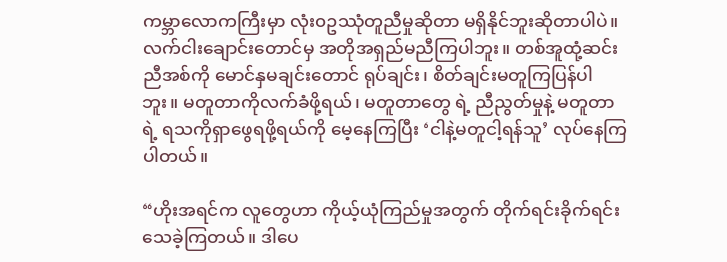ကမ္ဘာလောကကြီးမှာ လုံး၀ဥဿုံတူညီမှုဆိုတာ မရှိနိုင်ဘူးဆိုတာပါပဲ။ လက်ငါးချောင်းတောင်မှ အတိုအရှည်မညီကြပါဘူး။ တစ်အူထုံ့ဆင်း ညီအစ်ကို မောင်နှမချင်းတောင် ရုပ်ချင်း၊ စိတ်ချင်းမတူကြပြန်ပါဘူး။ မတူတာကိုလက်ခံဖို့ရယ်၊ မတူတာတွေ ရဲ့ ညီညွတ်မှုနဲ့ မတူတာရဲ့ ရသကိုရှာဖွေရဖို့ရယ်ကို မေ့နေကြပြီး ‘ငါနဲ့မတူငါ့ရန်သူ’ လုပ်နေကြပါတယ်။

“ဟိုးအရင်က လူတွေဟာ ကိုယ့်ယုံကြည်မှုအတွက် တိုက်ရင်းခိုက်ရင်း သေခဲ့ကြတယ်။ ဒါပေ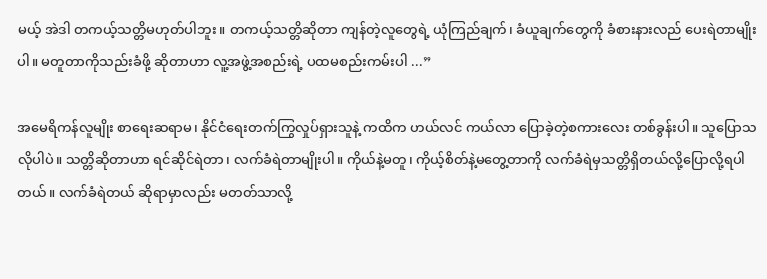မယ့် အဲဒါ တကယ့်သတ္တိမဟုတ်ပါဘူး။ တကယ့်သတ္တိဆိုတာ ကျန်တဲ့လူတွေရဲ့ ယုံကြည်ချက်၊ ခံယူချက်တွေကို ခံစားနားလည် ပေးရဲတာမျိုးပါ။ မတူတာကိုသည်းခံဖို့ ဆိုတာဟာ လူ့အဖွဲ့အစည်းရဲ့ ပထမစည်းကမ်းပါ ...”

အမေရိကန်လူမျိုး စာရေးဆရာမ၊ နိုင်ငံရေးတက်ကြွလှုပ်ရှားသူနဲ့ ကထိက ဟယ်လင် ကယ်လာ ပြောခဲ့တဲ့စကားလေး တစ်ခွန်းပါ။ သူပြောသလိုပါပဲ။ သတ္တိဆိုတာဟာ ရင်ဆိုင်ရဲတာ၊ လက်ခံရဲတာမျိုးပါ။ ကိုယ်နဲ့မတူ၊ ကိုယ့်စိတ်နဲ့မတွေ့တာကို လက်ခံရဲမှသတ္တိရှိတယ်လို့ပြောလို့ရပါတယ်။ လက်ခံရဲတယ် ဆိုရာမှာလည်း မတတ်သာလို့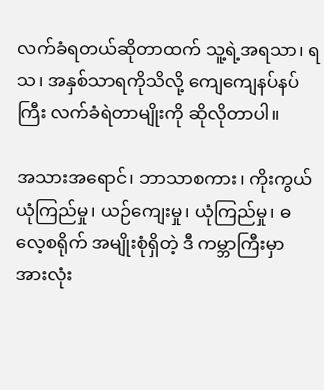လက်ခံရတယ်ဆိုတာထက် သူ့ရဲ့အရသာ၊ ရသ၊ အနှစ်သာရကိုသိလို့ ကျေကျေနပ်နပ်ကြီး လက်ခံရဲတာမျိုးကို ဆိုလိုတာပါ။

အသားအရောင်၊ ဘာသာစကား၊ ကိုးကွယ်ယုံကြည်မှု၊ ယဉ်ကျေးမှု၊ ယုံကြည်မှု၊ ဓလေ့စရိုက် အမျိုးစုံရှိတဲ့ ဒီ ကမ္ဘာကြီးမှာ အားလုံး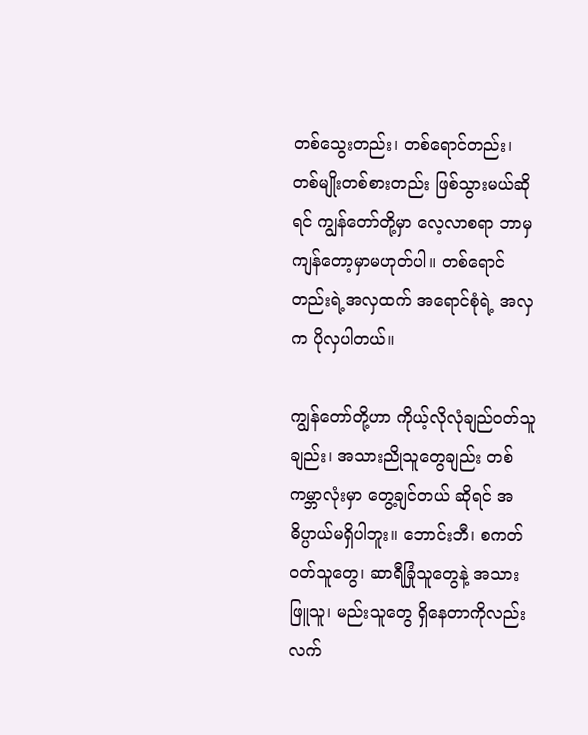တစ်သွေးတည်း၊ တစ်ရောင်တည်း၊ တစ်မျိုးတစ်စားတည်း ဖြစ်သွားမယ်ဆိုရင် ကျွန်တော်တို့မှာ လေ့လာစရာ ဘာမှကျန်တော့မှာမဟုတ်ပါ။ တစ်ရောင်တည်းရဲ့အလှထက် အရောင်စုံရဲ့ အလှက ပိုလှပါတယ်။

ကျွန်တော်တို့ဟာ ကိုယ့်လိုလုံချည်ဝတ်သူချည်း၊ အသားညိုသူတွေချည်း တစ်ကမ္ဘာလုံးမှာ တွေ့ချင်တယ် ဆိုရင် အဓိပ္ပာယ်မရှိပါဘူး။ ဘောင်းဘီ၊ စကတ်ဝတ်သူတွေ၊ ဆာရီခြုံသူတွေနဲ့ အသားဖြူသူ၊ မည်းသူတွေ ရှိနေတာကိုလည်း လက်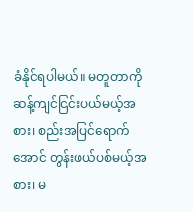ခံနိုင်ရပါမယ်။ မတူတာကို ဆန့်ကျင်ငြင်းပယ်မယ့်အစား၊ စည်းအပြင်ရောက်အောင် တွန်းဖယ်ပစ်မယ့်အစား၊ မ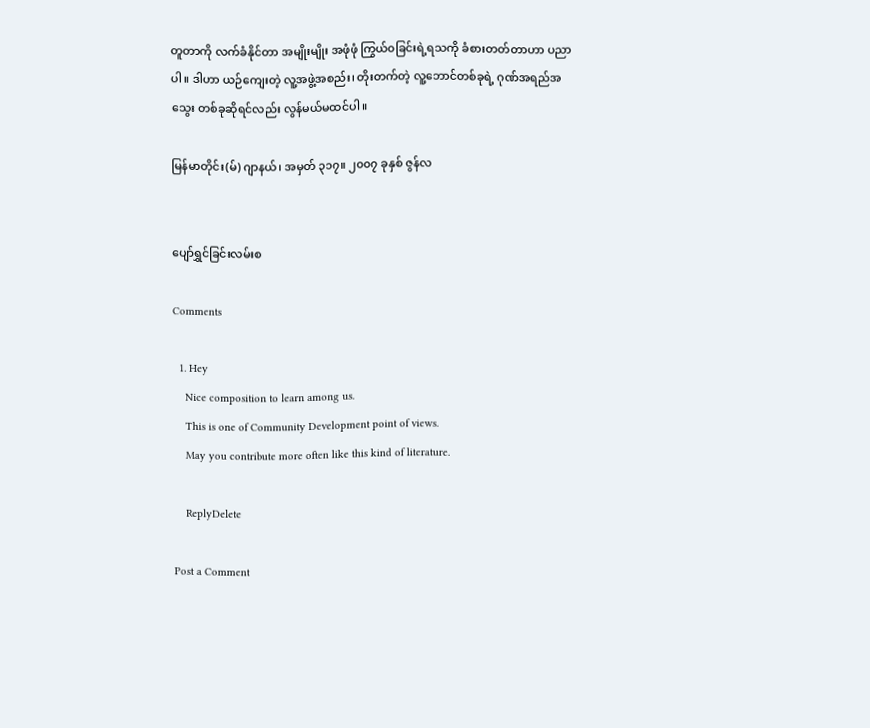တူတာကို လက်ခံနိုင်တာ အမျိုးမျိုး အဖုံဖုံ ကြွယ်၀ခြင်းရဲ့ရသကို ခံစားတတ်တာဟာ ပညာပါ။ ဒါဟာ ယဉ်ကျေးတဲ့ လူ့အဖွဲ့အစည်း၊ တိုးတက်တဲ့ လူ့ဘောင်တစ်ခုရဲ့ ဂုဏ်အရည်အသွေး တစ်ခုဆိုရင်လည်း လွန်မယ်မထင်ပါ။

မြန်မာတိုင်း(မ်) ဂျာနယ်၊ အမှတ် ၃၁၇။ ၂၀၀၇ ခုနှစ် ဇွန်လ


ပျော်ရွှင်ခြင်းလမ်းစ

Comments

  1. Hey
    Nice composition to learn among us.
    This is one of Community Development point of views.
    May you contribute more often like this kind of literature.

    ReplyDelete

Post a Comment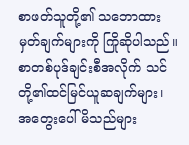စာဖတ်သူတို့၏ သဘောထားမှတ်ချက်များကို ကြိုဆိုပါသည်။ စာတစ်ပုဒ်ချင်းစီအလိုက် သင်တို့၏ထင်မြင်ယူဆချက်များ၊ အတွေးပေါ်မိသည်များ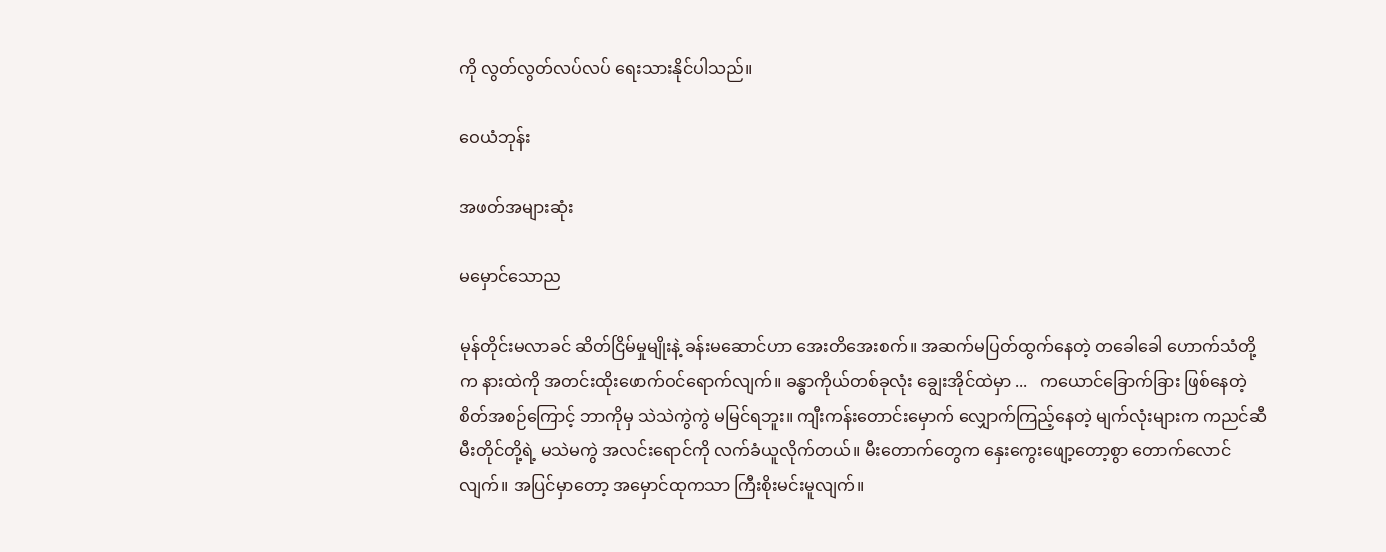ကို လွတ်လွတ်လပ်လပ် ရေးသားနိုင်ပါသည်။

ဝေယံဘုန်း

အဖတ်အများဆုံး

မမှောင်သောည

မုန်တိုင်းမလာခင် ဆိတ်ငြိမ်မှုမျိုးနဲ့ ခန်းမဆောင်ဟာ အေးတိအေးစက်။ အဆက်မပြတ်ထွက်နေတဲ့ တခေါခေါ ဟောက်သံတို့က နားထဲကို အတင်းထိုးဖောက်ဝင်ရောက်လျက်။ ခန္ဓာကိုယ်တစ်ခုလုံး ချွေးအိုင်ထဲမှာ ...   ကယောင်ခြောက်ခြား ဖြစ်နေတဲ့စိတ်အစဉ်ကြောင့် ဘာကိုမှ သဲသဲကွဲကွဲ မမြင်ရဘူး။ ကျီးကန်းတောင်းမှောက် လျှောက်ကြည့်နေတဲ့ မျက်လုံးများက ကညင်ဆီမီးတိုင်တို့ရဲ့ မသဲမကွဲ အလင်းရောင်ကို လက်ခံယူလိုက်တယ်။ မီးတောက်တွေက နှေးကွေးဖျော့တော့စွာ တောက်လောင်လျက်။ အပြင်မှာတော့ အမှောင်ထုကသာ ကြီးစိုးမင်းမူလျက်။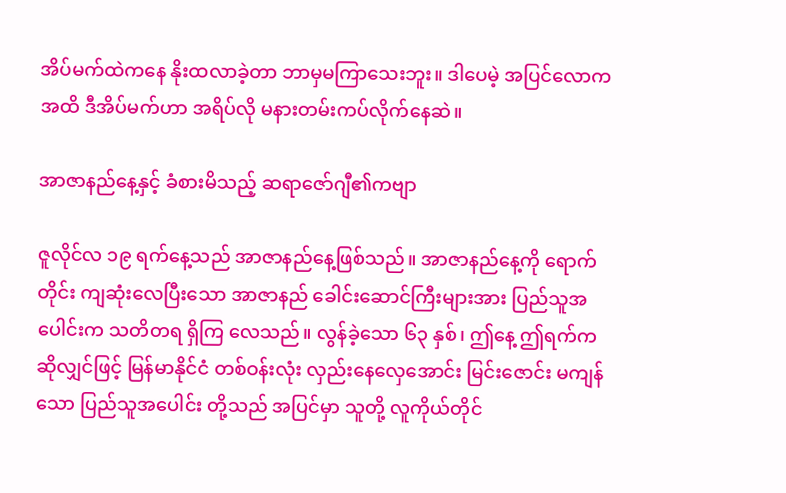အိပ်မက်ထဲကနေ နိုးထလာခဲ့တာ ဘာမှမကြာသေးဘူး။ ဒါပေမဲ့ အပြင်လောကအထိ ဒီအိပ်မက်ဟာ အရိပ်လို မနားတမ်းကပ်လိုက်နေဆဲ။

အာဇာနည်နေ့နှင့် ခံစားမိသည့် ဆရာဇော်ဂျီ၏ကဗျာ

ဇူလိုင်လ ၁၉ ရက်နေ့သည် အာဇာနည်နေ့ဖြစ်သည်။ အာဇာနည်နေ့ကို ရောက်တိုင်း ကျဆုံးလေပြီးသော အာဇာနည် ခေါင်းဆောင်ကြီးများအား ပြည်သူအပေါင်းက သတိတရ ရှိကြ လေသည်။ လွန်ခဲ့သော ၆၃ နှစ်၊ ဤနေ့ ဤရက်က ဆိုလျှင်ဖြင့် မြန်မာနိုင်ငံ တစ်ဝန်းလုံး လှည်းနေလှေအောင်း မြင်းဇောင်း မကျန်သော ပြည်သူအပေါင်း တို့သည် အပြင်မှာ သူတို့ လူကိုယ်တိုင်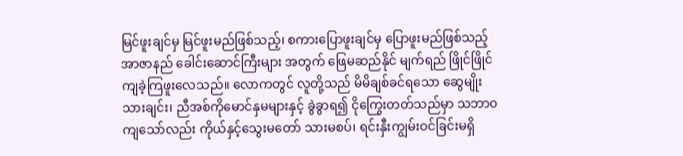မြင်ဖူးချင်မှ မြင်ဖူးမည်ဖြစ်သည့်၊ စကားပြောဖူးချင်မှ ပြောဖူးမည်ဖြစ်သည့် အာဇာနည် ခေါင်းဆောင်ကြီးများ အတွက် ဖြေမဆည်နိုင် မျက်ရည် ဖြိုင်ဖြိုင် ကျခဲ့ကြဖူးလေသည်။ လောကတွင် လူတို့သည် မိမိချစ်ခင်ရသော ဆွေမျိုးသားချင်း၊ ညီအစ်ကိုမောင်နှမများနှင့် ခွဲခွာရ၍ ငိုကြွေးတတ်သည်မှာ သဘာဝကျသော်လည်း ကိုယ်နှင့်သွေးမတော် သားမစပ်၊ ရင်းနှီးကျွမ်းဝင်ခြင်းမရှိ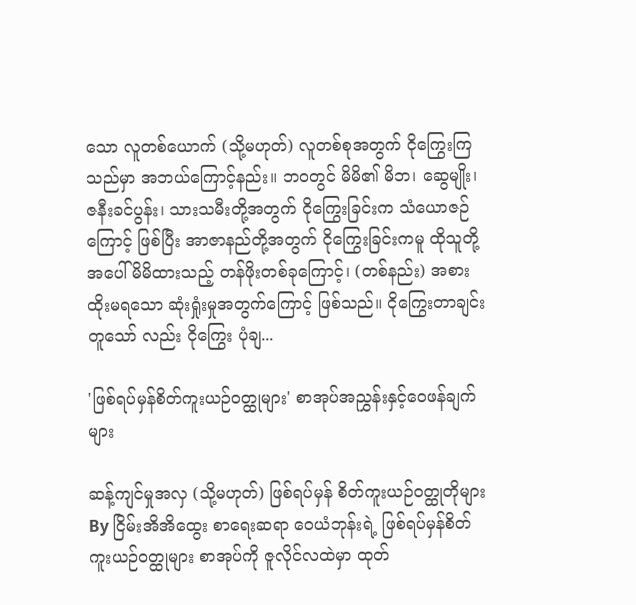သော လူတစ်ယောက် (သို့မဟုတ်) လူတစ်စုအတွက် ငိုကြွေးကြသည်မှာ အဘယ်ကြောင့်နည်း။ ဘဝတွင် မိမိ၏ မိဘ၊ ဆွေမျိုး၊ ဇနီးခင်ပွန်း၊ သားသမီးတို့အတွက် ငိုကြွေးခြင်းက သံယောဇဉ်ကြောင့် ဖြစ်ပြီး အာဇာနည်တို့အတွက် ငိုကြွေးခြင်းကမူ ထိုသူတို့အပေါ် မိမိထားသည့် တန်ဖိုးတစ်ခုကြောင့်၊ (တစ်နည်း) အစားထိုးမရသော ဆုံးရှုံးမှုအတွက်ကြောင့် ဖြစ်သည်။ ငိုကြွေးတာချင်း တူသော် လည်း ငိုကြွေး ပုံချ...

'ဖြစ်ရပ်မှန်စိတ်ကူးယဉ်ဝတ္ထုများ' စာအုပ်အညွှန်းနှင့်ဝေဖန်ချက်များ

ဆန့်ကျင်မှုအလှ (သို့မဟုတ်) ဖြစ်ရပ်မှန် စိတ်ကူးယဉ်ဝတ္ထုတိုများ By ငြိမ်းအိအိထွေး စာရေးဆရာ ဝေယံဘုန်းရဲ့ ဖြစ်ရပ်မှန်စိတ်ကူးယဉ်ဝတ္ထုများ စာအုပ်ကို ဇူလိုင်လထဲမှာ ထုတ်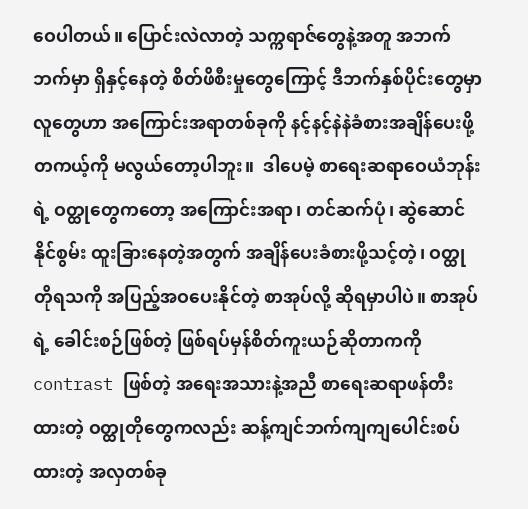ဝေပါတယ်။ ပြောင်းလဲလာတဲ့ သက္ကရာဇ်တွေနဲ့အတူ အဘက်ဘက်မှာ ရှိနှင့်နေတဲ့ စိတ်ဖိစီးမှုတွေကြောင့် ဒီဘက်နှစ်ပိုင်းတွေမှာ လူတွေဟာ အကြောင်းအရာတစ်ခုကို နင့်နင့်နဲနဲခံစားအချိန်ပေးဖို့ တကယ့်ကို မလွယ်တော့ပါဘူး။  ဒါပေမဲ့ စာရေးဆရာဝေယံဘုန်းရဲ့ ဝတ္ထုတွေကတော့ အကြောင်းအရာ၊ တင်ဆက်ပုံ၊ ဆွဲဆောင်နိုင်စွမ်း ထူးခြားနေတဲ့အတွက် အချိန်ပေးခံစားဖို့သင့်တဲ့၊ ဝတ္ထုတိုရသကို အပြည့်အဝပေးနိုင်တဲ့ စာအုပ်လို့ ဆိုရမှာပါပဲ။ စာအုပ်ရဲ့ ခေါင်းစဉ်ဖြစ်တဲ့ ဖြစ်ရပ်မှန်စိတ်ကူးယဉ်ဆိုတာကကို contrast ဖြစ်တဲ့ အရေးအသားနဲ့အညီ စာရေးဆရာဖန်တီးထားတဲ့ ဝတ္ထုတိုတွေကလည်း ဆန့်ကျင်ဘက်ကျကျပေါင်းစပ်ထားတဲ့ အလှတစ်ခု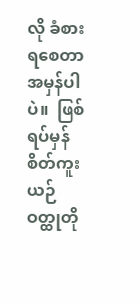လို ခံစားရစေတာအမှန်ပါပဲ။  ဖြစ်ရပ်မှန် စိတ်ကူးယဉ်ဝတ္ထုတို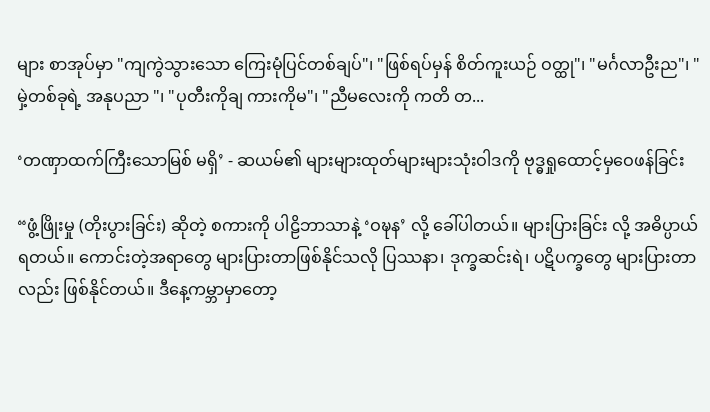များ စာအုပ်မှာ "ကျကွဲသွားသော ကြေးမုံပြင်တစ်ချပ်"၊ "ဖြစ်ရပ်မှန် စိတ်ကူးယဉ် ဝတ္ထု"၊ "မင်္ဂလာဦးည"၊ "မှဲ့တစ်ခုရဲ့ အနုပညာ "၊ "ပုတီးကိုချ ကားကိုမ"၊ "ညီမလေးကို ကတိ တ...

‘တဏှာထက်ကြီးသောမြစ် မရှိ’ - ဆယမ်၏ များများထုတ်များများသုံးဝါဒကို ဗုဒ္ဓရှုထောင့်မှဝေဖန်ခြင်း

“ဖွံ့ဖြိုးမှု (တိုးပွားခြင်း) ဆိုတဲ့ စကားကို ပါဠိဘာသာနဲ့ ‘ဝဍ္ဎန’ လို့ ခေါ်ပါတယ်။ များပြားခြင်း လို့ အဓိပ္ပာယ်ရတယ်။ ကောင်းတဲ့အရာတွေ များပြားတာဖြစ်နိုင်သလို ပြဿနာ၊ ဒုက္ခဆင်းရဲ၊ ပဋိပက္ခတွေ များပြားတာလည်း ဖြစ်နိုင်တယ်။ ဒီနေ့ကမ္ဘာမှာတော့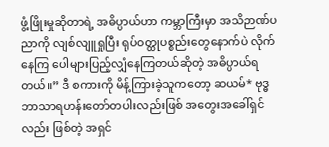ဖွံ့ဖြိုးမှုဆိုတာရဲ့ အဓိပ္ပာယ်ဟာ ကမ္ဘာကြီးမှာ အသိဉာဏ်ပညာကို လျစ်လျူရှုပြီး ရုပ်ဝတ္ထုပစ္စည်းတွေနောက်ပဲ လိုက်နေကြ ပေါများပြည့်လျှံနေကြတယ်ဆိုတဲ့ အဓိပ္ပာယ်ရတယ်။” ဒီ စကားကို မိန့်ကြားခဲ့သူကတော့ ဆယမ်* ဗုဒ္ဓဘာသာရဟန်းတော်တပါးလည်းဖြစ် အတွေးအခေါ်ရှင်လည်း ဖြစ်တဲ့ အရှင်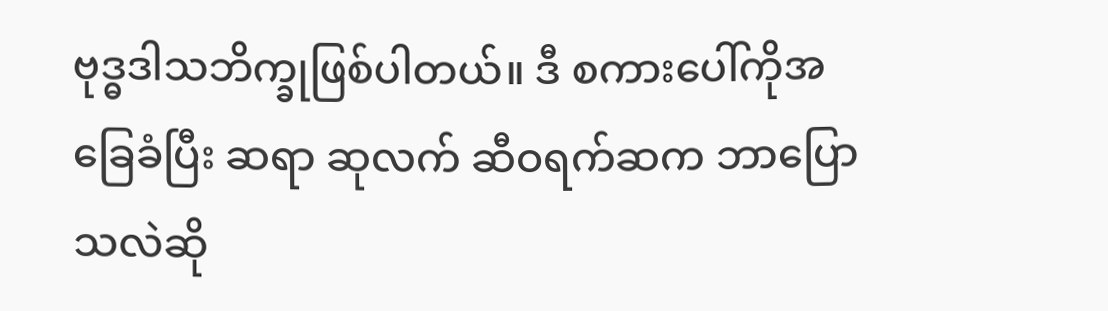ဗုဒ္ဓဒါသဘိက္ခုဖြစ်ပါတယ်။ ဒီ စကားပေါ်ကိုအခြေခံပြီး ဆရာ ဆုလက် ဆီဝရက်ဆက ဘာပြော သလဲဆို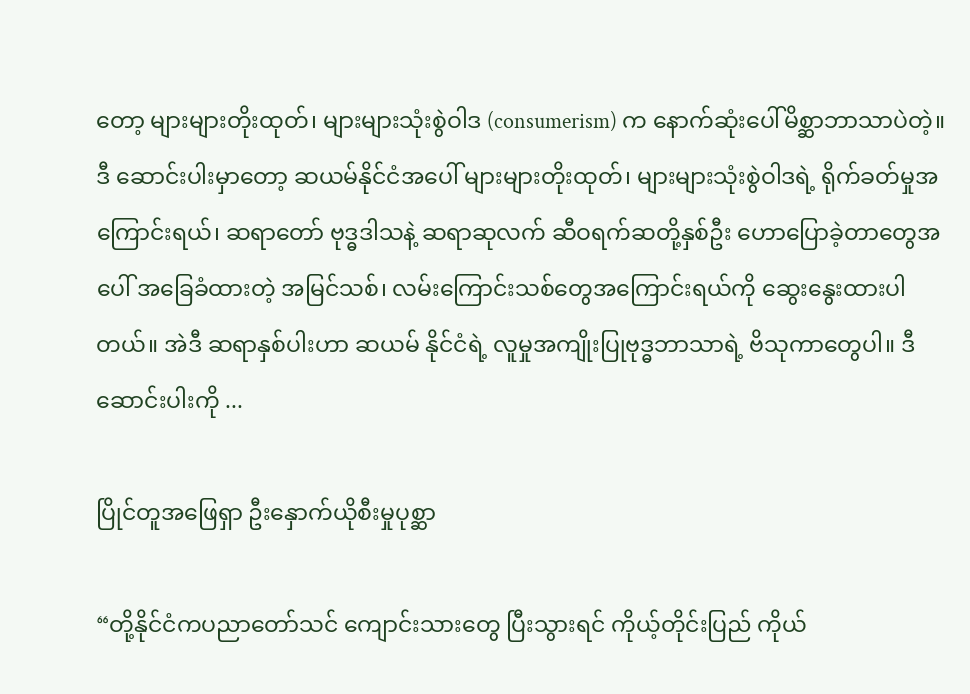တော့ များများတိုးထုတ်၊ များများသုံးစွဲဝါဒ (consumerism) က နောက်ဆုံးပေါ်မိစ္ဆာဘာသာပဲတဲ့။   ဒီ ဆောင်းပါးမှာတော့ ဆယမ်နိုင်ငံအပေါ် များများတိုးထုတ်၊ များများသုံးစွဲဝါဒရဲ့ ရိုက်ခတ်မှုအကြောင်းရယ်၊ ဆရာတော် ဗုဒ္ဓဒါသနဲ့ ဆရာဆုလက် ဆီဝရက်ဆတို့နှစ်ဦး ဟောပြောခဲ့တာတွေအပေါ် အခြေခံထားတဲ့ အမြင်သစ်၊ လမ်းကြောင်းသစ်တွေအကြောင်းရယ်ကို ဆွေးနွေးထားပါတယ်။ အဲဒီ ဆရာနှစ်ပါးဟာ ဆယမ် နိုင်ငံရဲ့ လူမှုအကျိုးပြုဗုဒ္ဓဘာသာရဲ့ ဗိသုကာတွေပါ။ ဒီ ဆောင်းပါးကို ...

ပြိုင်တူအဖြေရှာ ဦးနှောက်ယိုစီးမှုပုစ္ဆာ

“တို့နိုင်ငံကပညာတော်သင် ကျောင်းသားတွေ ပြီးသွားရင် ကိုယ့်တိုင်းပြည် ကိုယ်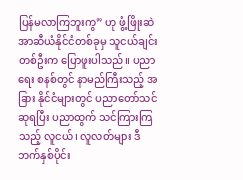ပြန်မလာကြဘူးကွ” ဟု ဖွံ့ဖြိုးဆဲ အာဆီယံနိုင်ငံတစ်ခုမှ သူငယ်ချင်းတစ်ဦးက ပြောဖူးပါသည်။ ပညာရေး စနစ်တွင် နာမည်ကြီးသည့် အခြား နိုင်ငံများတွင် ပညာတော်သင်ဆုရပြီး ပညာထွက် သင်ကြားကြသည့် လူငယ်၊ လူလတ်များ ဒီဘက်နှစ်ပိုင်း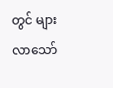တွင် များလာသော်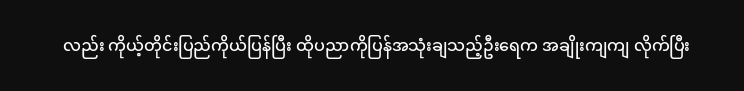လည်း ကိုယ့်တိုင်းပြည်ကိုယ်ပြန်ပြီး ထိုပညာကိုပြန်အသုံးချသည့်ဦးရေက အချိုးကျကျ လိုက်ပြီး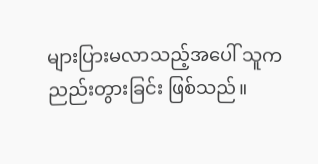များပြားမလာသည့်အပေါ် သူက ညည်းတွားခြင်း ဖြစ်သည်။